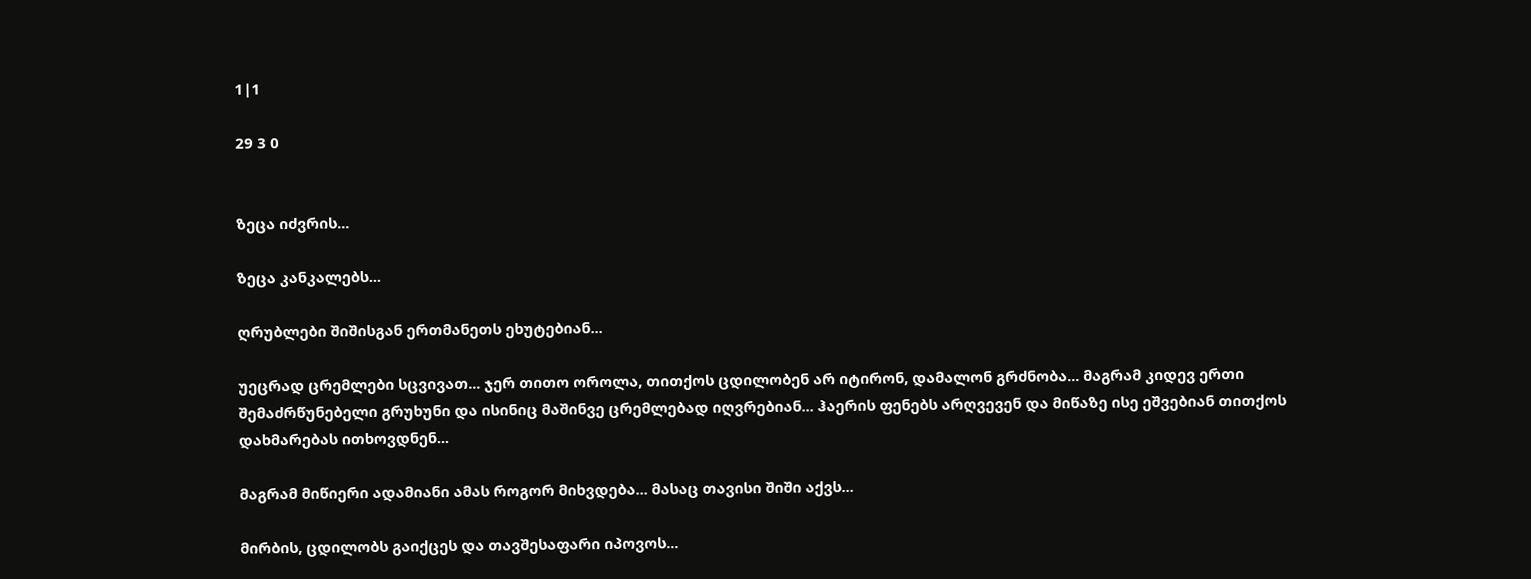1|1

29 3 0


ზეცა იძვრის...

ზეცა კანკალებს...

ღრუბლები შიშისგან ერთმანეთს ეხუტებიან...

უეცრად ცრემლები სცვივათ... ჯერ თითო ოროლა, თითქოს ცდილობენ არ იტირონ, დამალონ გრძნობა... მაგრამ კიდევ ერთი შემაძრწუნებელი გრუხუნი და ისინიც მაშინვე ცრემლებად იღვრებიან... ჰაერის ფენებს არღვევენ და მიწაზე ისე ეშვებიან თითქოს დახმარებას ითხოვდნენ...

მაგრამ მიწიერი ადამიანი ამას როგორ მიხვდება... მასაც თავისი შიში აქვს...

მირბის, ცდილობს გაიქცეს და თავშესაფარი იპოვოს...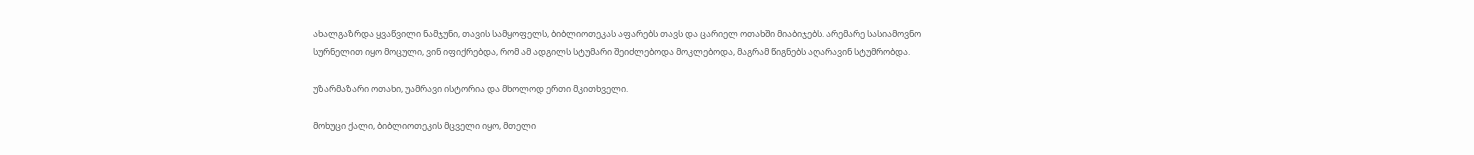ახალგაზრდა ყვაწვილი ნამჯუნი, თავის სამყოფელს, ბიბლიოთეკას აფარებს თავს და ცარიელ ოთახში მიაბიჯებს. არემარე სასიამოვნო სურნელით იყო მოცული, ვინ იფიქრებდა, რომ ამ ადგილს სტუმარი შეიძლებოდა მოკლებოდა, მაგრამ წიგნებს აღარავინ სტუმრობდა.

უზარმაზარი ოთახი, უამრავი ისტორია და მხოლოდ ერთი მკითხველი.

მოხუცი ქალი, ბიბლიოთეკის მცველი იყო, მთელი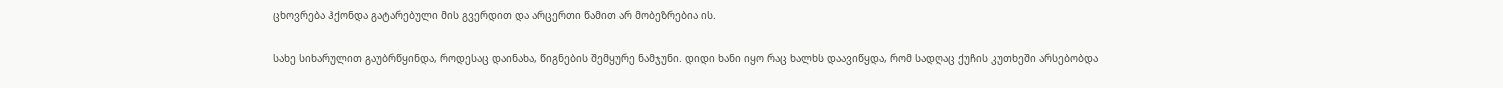ცხოვრება ჰქონდა გატარებული მის გვერდით და არცერთი წამით არ მობეზრებია ის.

სახე სიხარულით გაუბრწყინდა, როდესაც დაინახა, წიგნების შემყურე ნამჯუნი. დიდი ხანი იყო რაც ხალხს დაავიწყდა, რომ სადღაც ქუჩის კუთხეში არსებობდა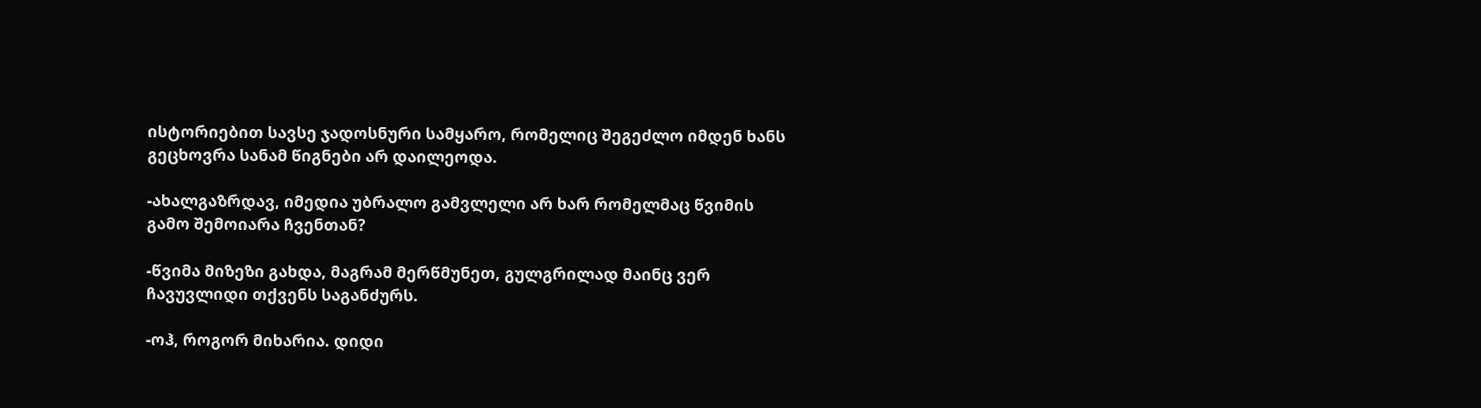ისტორიებით სავსე ჯადოსნური სამყარო, რომელიც შეგეძლო იმდენ ხანს გეცხოვრა სანამ წიგნები არ დაილეოდა.

-ახალგაზრდავ, იმედია უბრალო გამვლელი არ ხარ რომელმაც წვიმის გამო შემოიარა ჩვენთან?

-წვიმა მიზეზი გახდა, მაგრამ მერწმუნეთ, გულგრილად მაინც ვერ ჩავუვლიდი თქვენს საგანძურს.

-ოჰ, როგორ მიხარია. დიდი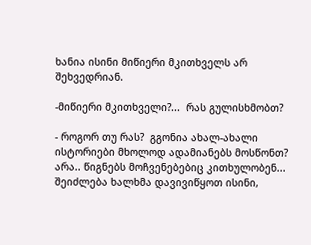ხანია ისინი მიწიერი მკითხველს არ შეხვედრიან.

-მიწიერი მკითხველი?...  რას გულისხმობთ?

- როგორ თუ რას?  გგონია ახალ-ახალი ისტორიები მხოლოდ ადამიანებს მოსწონთ? არა.. წიგნებს მოჩვენებებიც კითხულობენ...  შეიძლება ხალხმა დავივიწყოთ ისინი,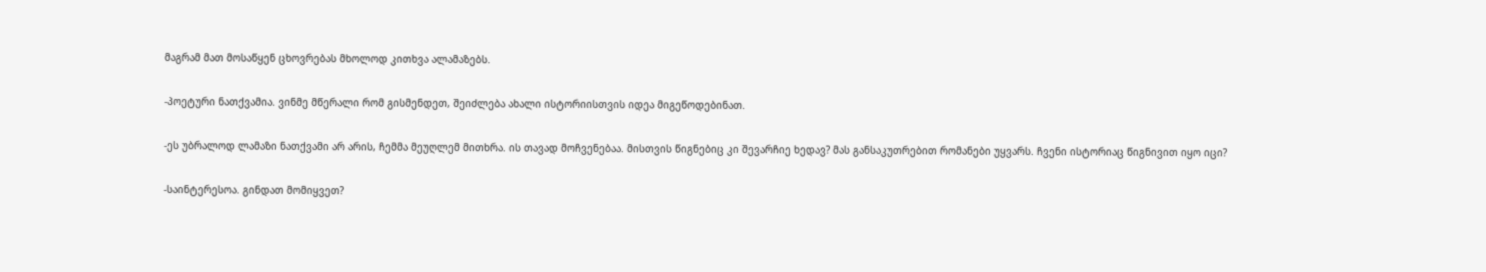მაგრამ მათ მოსაწყენ ცხოვრებას მხოლოდ კითხვა ალამაზებს.

-პოეტური ნათქვამია. ვინმე მწერალი რომ გისმენდეთ, შეიძლება ახალი ისტორიისთვის იდეა მიგეწოდებინათ.

-ეს უბრალოდ ლამაზი ნათქვამი არ არის, ჩემმა მეუღლემ მითხრა. ის თავად მოჩვენებაა. მისთვის წიგნებიც კი შევარჩიე ხედავ? მას განსაკუთრებით რომანები უყვარს. ჩვენი ისტორიაც წიგნივით იყო იცი?

-საინტერესოა. გინდათ მომიყვეთ?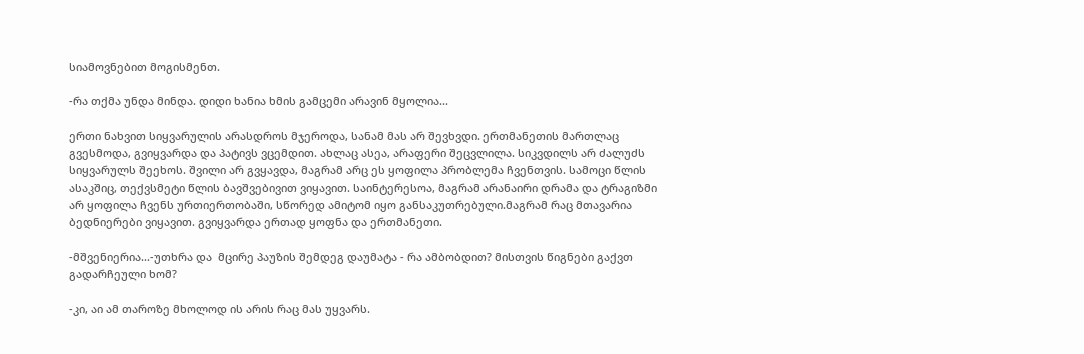სიამოვნებით მოგისმენთ.

-რა თქმა უნდა მინდა. დიდი ხანია ხმის გამცემი არავინ მყოლია...

ერთი ნახვით სიყვარულის არასდროს მჯეროდა, სანამ მას არ შევხვდი. ერთმანეთის მართლაც გვესმოდა, გვიყვარდა და პატივს ვცემდით. ახლაც ასეა, არაფერი შეცვლილა. სიკვდილს არ ძალუძს სიყვარულს შეეხოს. შვილი არ გვყავდა, მაგრამ არც ეს ყოფილა პრობლემა ჩვენთვის. სამოცი წლის ასაკშიც, თექვსმეტი წლის ბავშვებივით ვიყავით. საინტერესოა, მაგრამ არანაირი დრამა და ტრაგიზმი არ ყოფილა ჩვენს ურთიერთობაში, სწორედ ამიტომ იყო განსაკუთრებული.მაგრამ რაც მთავარია ბედნიერები ვიყავით. გვიყვარდა ერთად ყოფნა და ერთმანეთი.

-მშვენიერია...-უთხრა და  მცირე პაუზის შემდეგ დაუმატა - რა ამბობდით? მისთვის წიგნები გაქვთ გადარჩეული ხომ?

-კი, აი ამ თაროზე მხოლოდ ის არის რაც მას უყვარს.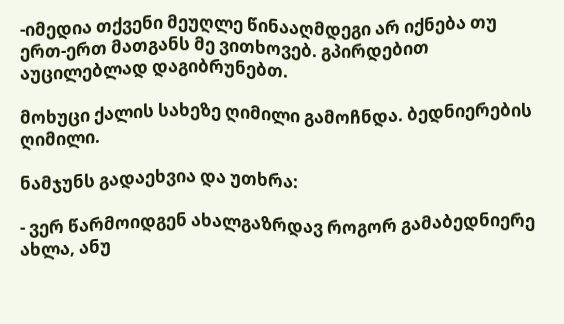-იმედია თქვენი მეუღლე წინააღმდეგი არ იქნება თუ ერთ-ერთ მათგანს მე ვითხოვებ. გპირდებით აუცილებლად დაგიბრუნებთ.

მოხუცი ქალის სახეზე ღიმილი გამოჩნდა. ბედნიერების ღიმილი.

ნამჯუნს გადაეხვია და უთხრა:

- ვერ წარმოიდგენ ახალგაზრდავ როგორ გამაბედნიერე ახლა, ანუ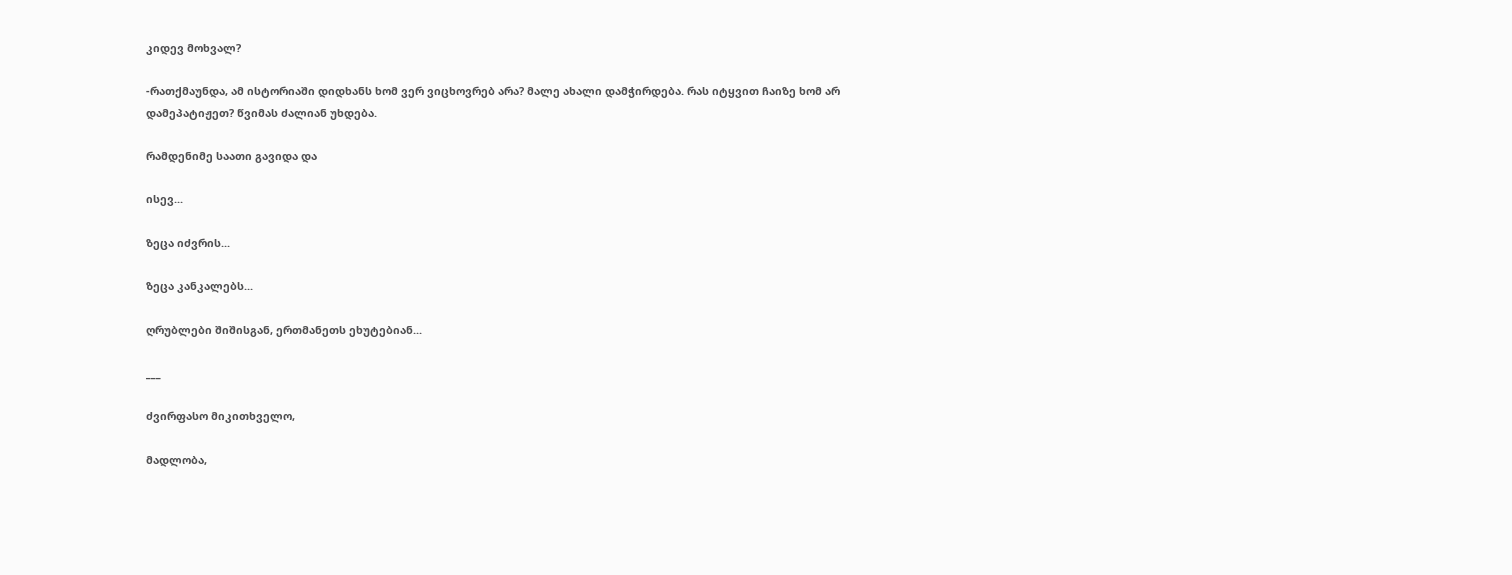კიდევ მოხვალ?

-რათქმაუნდა, ამ ისტორიაში დიდხანს ხომ ვერ ვიცხოვრებ არა? მალე ახალი დამჭირდება. რას იტყვით ჩაიზე ხომ არ დამეპატიჟეთ? წვიმას ძალიან უხდება.

რამდენიმე საათი გავიდა და

ისევ...

ზეცა იძვრის...

ზეცა კანკალებს...

ღრუბლები შიშისგან, ერთმანეთს ეხუტებიან...

___

ძვირფასო მიკითხველო,

მადლობა,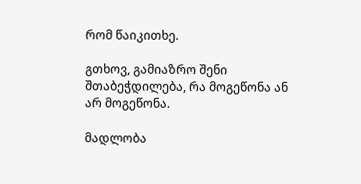რომ წაიკითხე.

გთხოვ, გამიაზრო შენი შთაბეჭდილება, რა მოგეწონა ან არ მოგეწონა.

მადლობა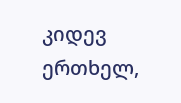კიდევ ერთხელ,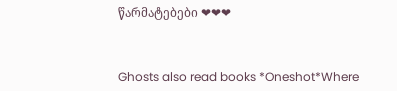წარმატებები ❤❤❤



Ghosts also read books *Oneshot*Where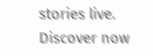stories live. Discover now